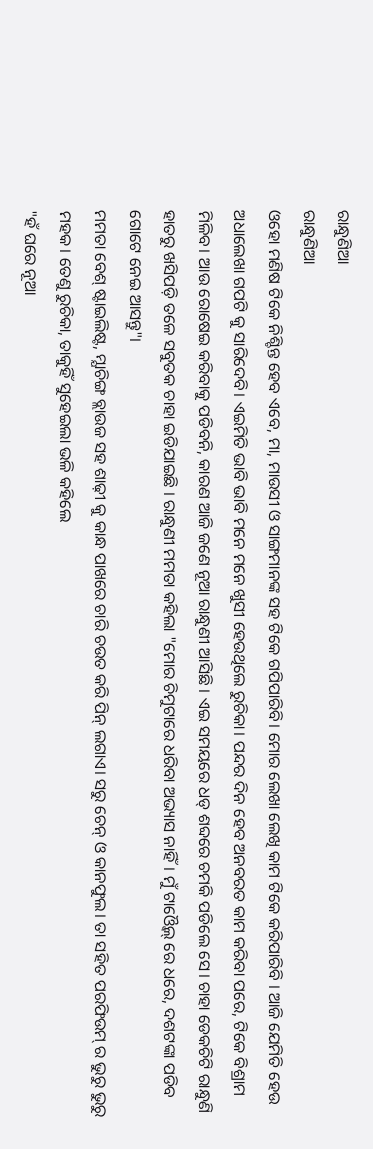ରାନ୍ଧୁଣିଆ
ରାନ୍ଧୁଣିଆ
ଓହୋ ମଣିଷ ଟିକେ ନିଶ୍ଚିନ୍ତ ହେବ ଏବେ, ମା, ମାଉସୀ ଓ ସାଙ୍ଗମାନଙ୍କ ସହ ଟିକେ ଗପିପାରିବି। ମୋର ଲେଖା ଲେଖି କାମ ଟିକେ କରିପାରିବି । ଆଜି ଯେମିତି ହେଉ ଅଧାଲେଖା ଗପଟି କୁ ସାରିଦେବି। ଏଇମିତି ଭାବି ଭାବି ମନେ ମନେ ଖୁସୀ ହେଉଥିଲେ ରୁଚିକା। ପନ୍ଦର ଦିନ ହେବ ଅନବରତ କାମ କରିବା ପରେ, ଟିକେ ବିଶ୍ରାମ ମିଳିବ। ଆଉ ରୋଷେଇ କରିବାକୁ ପଡିବନି, କାରଣ ଆଜି ଜଣେ ନୂଆ ରାନ୍ଧୁଣୀ ଆସିଛି । ଏଇ ସମୟରେ ଧଡ୍ ଶବ୍ଦରେ ଚମକି ପଡିଲେ ସେ। ଚାହା ଡେକଚିଟି ରାନ୍ଧୁଣି ହାତରୁ ଖସିପଡ଼ି ତଳେ ସବୁତକ ଚାହା ଇଡିଯାଇଛି । ରାନ୍ଧୁଣୀ ମମତା କହିଲା "ମୋର ଚିମୁଟାରେ ଧରିବା ଅଭ୍ୟାସ ନାହିଁ। ମୁଁ ଟାଓ୍ବୈଲ୍ ରେ ଧରେ, ଦଶଟଙ୍କା ପଡିବ ଗୋଟେ ନେଇ ଆସନ୍ତୁ"।
ମମତା ବେଶ୍ ଷ୍ଟାଇଲିଷ୍ଟ, ମ୍ଯାଚିଙ୍ଗ ବ୍ଲାଉଜ ସହ ଶାଢ଼ୀ କୁ କାନ୍ଧ ପାଖରେ ଚାରି ଚଉତ କରି ପିନ୍ ଲଗାଏ। ସରୁ ଚେନ୍ ଓ କାନଫୁଲ। ତା ସହିତ ପରଫିଉମ୍ ର ଭୁରୁ ଭୁରୁ ମହକ। ତେଣୁ ରୁଚିକା, ତାକୁହିଁ ସୁହେଇଲା ଭଳି କହିଲେ
"ହଁ ଘରେ ନୂଆ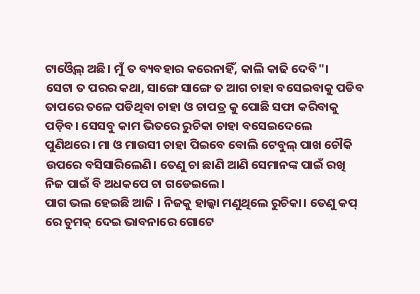ଟାଓ୍ବୈଲ୍ ଅଛି। ମୁଁ ତ ବ୍ୟବହାର କରେନାହିଁ, କାଲି କାଢି ଦେବି"।
ସେଟା ତ ପରର କଥା, ସାଙ୍ଗେ ସାଙ୍ଗେ ତ ଆଗ ଚାହା ବସେଇବାକୁ ପଡିବ ତାପରେ ତଳେ ପଡିଥିବା ଚାହା ଓ ଚାପତ୍ର କୁ ପୋଛି ସଫା କରିବାକୁ ପଡ଼ିବ। ସେସବୁ କାମ ଭିତରେ ରୁଚିକା ଚାହା ବସେଇଦେଲେ ପୁଣିଥରେ। ମା ଓ ମାଉସୀ ଚାହା ପିଇବେ ବୋଲି ଟେବୁଲ୍ ପାଖ ଚୌକି ଉପରେ ବସିସାରିଲେଣି। ତେଣୁ ଚା ଛାଣି ଆଣି ସେମାନଙ୍କ ପାଇଁ ରଖି ନିଜ ପାଇଁ ବି ଅଧକପେ ଚା ଗଡେଇଲେ।
ପାଗ ଭଲ ହେଇଛି ଆଜି । ନିଜକୁ ହାଲ୍କା ମଣୁଥିଲେ ରୁଚିକା। ତେଣୁ କପ୍ ରେ ଚୁମକ୍ ଦେଇ ଭାବନାରେ ଗୋଟେ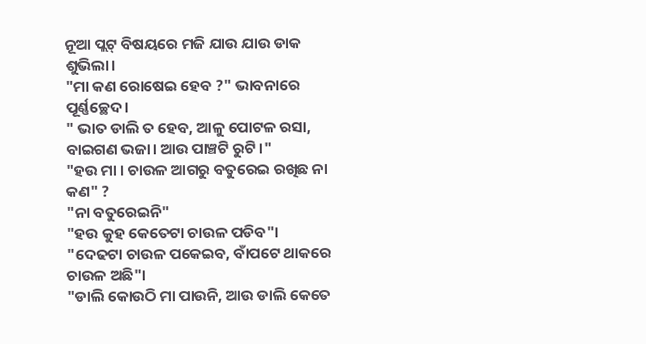ନୂଆ ପ୍ଲଟ୍ ବିଷୟରେ ମଜି ଯାଉ ଯାଉ ଡାକ ଶୁଭିଲା।
"ମା କଣ ରୋଷେଇ ହେବ ?" ଭାବନାରେ ପୂର୍ଣ୍ଣଚ୍ଛେଦ।
" ଭାତ ଡାଲି ତ ହେବ, ଆଳୁ ପୋଟଳ ରସା, ବାଇଗଣ ଭଜା। ଆଉ ପାଞ୍ଚଟି ରୁଟି।"
"ହଉ ମା । ଚାଉଳ ଆଗରୁ ବତୁରେଇ ରଖିଛ ନା କଣ" ?
"ନା ବତୁରେଇନି"
"ହଉ କୁହ କେତେଟା ଚାଉଳ ପଡିବ"।
"ଦେଢଟା ଚାଉଳ ପକେଇବ, ବାଁପଟେ ଥାକରେ ଚାଉଳ ଅଛି"।
"ଡାଲି କୋଉଠି ମା ପାଉନି, ଆଉ ଡାଲି କେତେ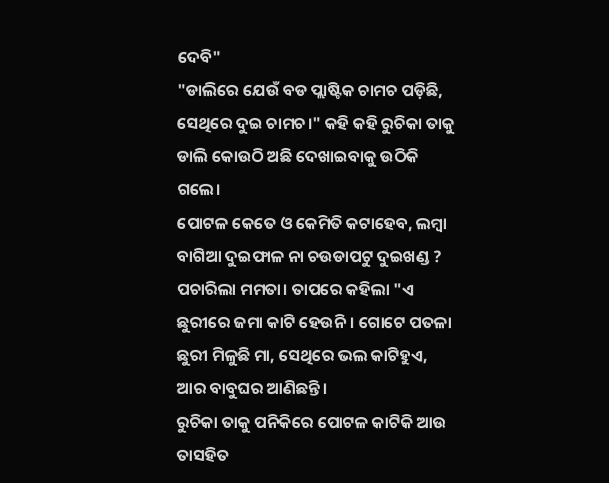ଦେବି"
"ଡାଲିରେ ଯେଉଁ ବଡ ପ୍ଲାଷ୍ଟିକ ଚାମଚ ପଡ଼ିଛି, ସେଥିରେ ଦୁଇ ଚାମଚ।" କହି କହି ରୁଚିକା ତାକୁ ଡାଲି କୋଉଠି ଅଛି ଦେଖାଇବାକୁ ଉଠିକି ଗଲେ।
ପୋଟଳ କେତେ ଓ କେମିତି କଟାହେବ, ଲମ୍ବା ବାଗିଆ ଦୁଇଫାଳ ନା ଚଉଡାପଟୁ ଦୁଇଖଣ୍ଡ ? ପଚାରିଲା ମମତା। ତାପରେ କହିଲା "ଏ ଛୁରୀରେ ଜମା କାଟି ହେଉନି। ଗୋଟେ ପତଳା ଛୁରୀ ମିଳୁଛି ମା, ସେଥିରେ ଭଲ କାଟିହୁଏ, ଆର ବାବୁଘର ଆଣିଛନ୍ତି।
ରୁଚିକା ତାକୁ ପନିକିରେ ପୋଟଳ କାଟିକି ଆଉ ତାସହିତ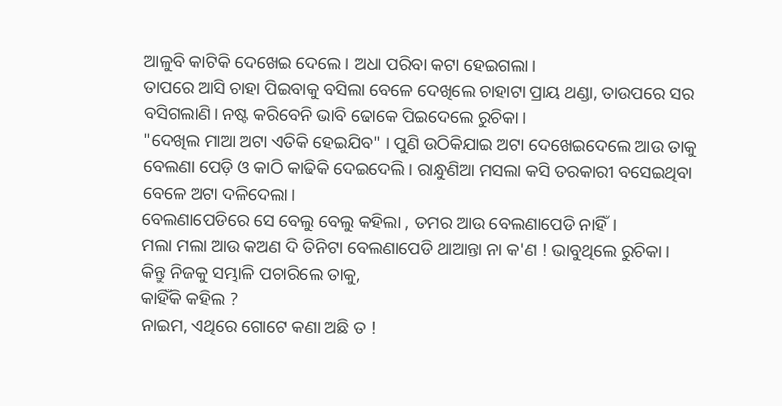ଆଳୁବି କାଟିକି ଦେଖେଇ ଦେଲେ। ଅଧା ପରିବା କଟା ହେଇଗଲା।
ତାପରେ ଆସି ଚାହା ପିଇବାକୁ ବସିଲା ବେଳେ ଦେଖିଲେ ଚାହାଟା ପ୍ରାୟ ଥଣ୍ଡା, ତାଉପରେ ସର ବସିଗଲାଣି। ନଷ୍ଟ କରିବେନି ଭାବି ଢୋକେ ପିଇଦେଲେ ରୁଚିକା।
"ଦେଖିଲ ମାଆ ଅଟା ଏତିକି ହେଇଯିବ" । ପୁଣି ଉଠିକିଯାଇ ଅଟା ଦେଖେଇଦେଲେ ଆଉ ତାକୁ ବେଲଣା ପେଡ଼ି ଓ କାଠି କାଢିକି ଦେଇଦେଲି। ରାନ୍ଧୁଣିଆ ମସଲା କସି ତରକାରୀ ବସେଇଥିବା ବେଳେ ଅଟା ଦଳିଦେଲା।
ବେଲଣାପେଡିରେ ସେ ବେଲୁ ବେଲୁ କହିଲା , ତମର ଆଉ ବେଲଣାପେଡି ନାହିଁ।
ମଲା ମଲା ଆଉ କଅଣ ଦି ତିନିଟା ବେଲଣାପେଡି ଥାଆନ୍ତା ନା କ'ଣ ! ଭାବୁଥିଲେ ରୁଚିକା। କିନ୍ତୁ ନିଜକୁ ସମ୍ଭାଳି ପଚାରିଲେ ତାକୁ,
କାହିଁକି କହିଲ ?
ନାଇମ, ଏଥିରେ ଗୋଟେ କଣା ଅଛି ତ !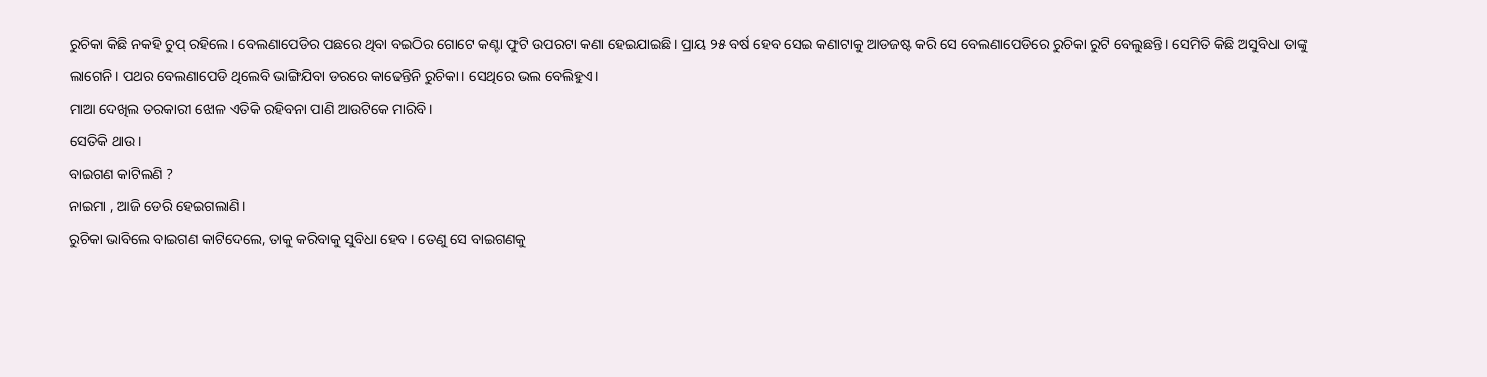ରୁଚିକା କିଛି ନକହି ଚୁପ୍ ରହିଲେ। ବେଲଣାପେଡିର ପଛରେ ଥିବା ବଇଠିର ଗୋଟେ କଣ୍ଟା ଫୁଟି ଉପରଟା କଣା ହେଇଯାଇଛି। ପ୍ରାୟ ୨୫ ବର୍ଷ ହେବ ସେଇ କଣାଟାକୁ ଆଡଜଷ୍ଟ କରି ସେ ବେଲଣାପେଡିରେ ରୁଚିକା ରୁଟି ବେଲୁଛନ୍ତି। ସେମିତି କିଛି ଅସୁବିଧା ତାଙ୍କୁ ଲାଗେନି। ପଥର ବେଲଣାପେଡି ଥିଲେବି ଭାଙ୍ଗିଯିବା ଡରରେ କାଢେନ୍ତିନି ରୁଚିକା। ସେଥିରେ ଭଲ ବେଲିହୁଏ।
ମାଆ ଦେଖିଲ ତରକାରୀ ଝୋଳ ଏତିକି ରହିବନା ପାଣି ଆଉଟିକେ ମାରିବି।
ସେତିକି ଥାଉ।
ବାଇଗଣ କାଟିଲଣି ?
ନାଇମା , ଆଜି ଡେରି ହେଇଗଲାଣି।
ରୁଚିକା ଭାବିଲେ ବାଇଗଣ କାଟିଦେଲେ, ତାକୁ କରିବାକୁ ସୁବିଧା ହେବ । ତେଣୁ ସେ ବାଇଗଣକୁ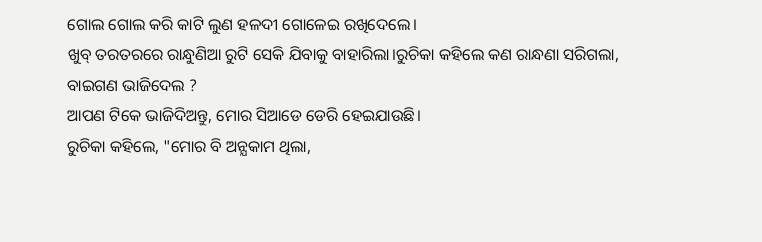ଗୋଲ ଗୋଲ କରି କାଟି ଲୁଣ ହଳଦୀ ଗୋଳେଇ ରଖିଦେଲେ।
ଖୁବ୍ ତରତରରେ ରାନ୍ଧୁଣିଆ ରୁଟି ସେକି ଯିବାକୁ ବାହାରିଲା।ରୁଚିକା କହିଲେ କଣ ରାନ୍ଧଣା ସରିଗଲା, ବାଇଗଣ ଭାଜିଦେଲ ?
ଆପଣ ଟିକେ ଭାଜିଦିଅନ୍ତୁ, ମୋର ସିଆଡେ ଡେରି ହେଇଯାଉଛି।
ରୁଚିକା କହିଲେ, "ମୋର ବି ଅନ୍ଯକାମ ଥିଲା,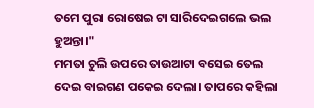ତମେ ପୁରା ରୋଷେଇ ଟା ସାରିଦେଇଗଲେ ଭଲ ହୁଅନ୍ତା।"
ମମତା ଚୁଲି ଉପରେ ତାଉଆଟା ବସେଇ ତେଲ ଦେଇ ବାଇଗଣ ପକେଇ ଦେଲା। ତାପରେ କହିଲା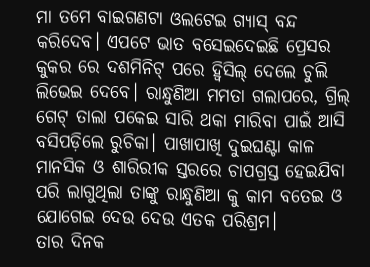ମା ତମେ ବାଇଗଣଟା ଓଲଟେଇ ଗ୍ୟାସ୍ ବନ୍ଦ କରିଦେବ। ଏପଟେ ଭାତ ବସେଇଦେଇଛି ପ୍ରେସର କୁକର ରେ ଦଶମିନିଟ୍ ପରେ ହ୍ବିସିଲ୍ ଦେଲେ ଚୁଲି ଲିଭେଇ ଦେବେ। ରାନ୍ଧୁଣିଆ ମମତା ଗଲାପରେ, ଗ୍ରିଲ୍ ଗେଟ୍ ତାଲା ପକେଇ ସାରି ଥକା ମାରିବା ପାଇଁ ଆସି ବସିପଡ଼ିଲେ ରୁଚିକା। ପାଖାପାଖି ଦୁଇଘଣ୍ଟା କାଳ ମାନସିକ ଓ ଶାରିରୀକ ସ୍ତରରେ ଚାପଗ୍ରସ୍ତ ହେଇଯିବା ପରି ଲାଗୁଥିଲା ତାଙ୍କୁ ରାନ୍ଧୁଣିଆ କୁ କାମ ବତେଇ ଓ ଯୋଗେଇ ଦେଉ ଦେଉ ଏତକ ପରିଶ୍ରମ।
ତାର ଦିନକ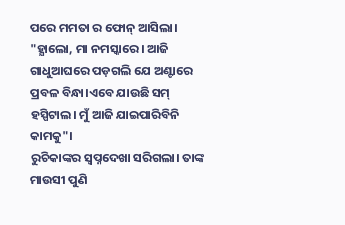ପରେ ମମତା ର ଫୋନ୍ ଆସିଲା।
"ହ୍ଯାଲୋ, ମା ନମସ୍କାରେ। ଆଜି ଗାଧୁଆଘରେ ପଡ଼ଗଲି ଯେ ଅଣ୍ଟାରେ ପ୍ରବଳ ବିନ୍ଧା।ଏବେ ଯାଉଛି ସମ୍ ହସ୍ପିଟାଲ। ମୁଁ ଆଜି ଯାଇପାରିବିନି କାମକୁ"।
ରୁଚିକାଙ୍କର ସ୍ବପ୍ନଦେଖା ସରିଗଲା। ତାଙ୍କ ମାଉସୀ ପୁଣି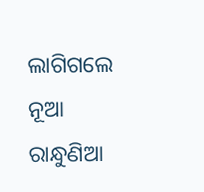ଲାଗିଗଲେ ନୂଆ ରାନ୍ଧୁଣିଆ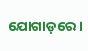ଯୋଗାଡ଼ରେ ।